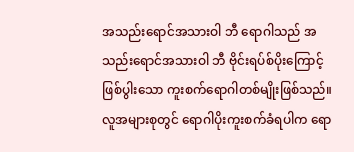အသည်းရောင်အသားဝါ ဘီ ရောဂါသည် အသည်းရောင်အသားဝါ ဘီ ဗိုင်းရပ်စ်ပိုးကြောင့် ဖြစ်ပွါးသော ကူးစက်ရောဂါတစ်မျိုးဖြစ်သည်။ လူအများစုတွင် ရောဂါပိုးကူးစက်ခံရပါက ရော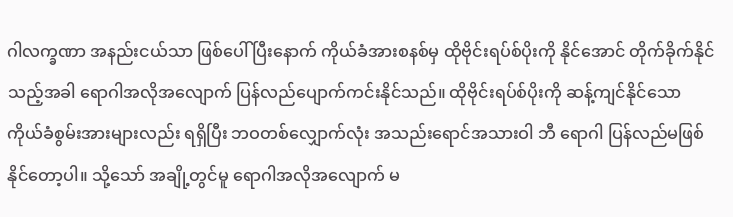ဂါလက္ခဏာ အနည်းငယ်သာ ဖြစ်ပေါ် ပြီးနောက် ကိုယ်ခံအားစနစ်မှ ထိုဗိုင်းရပ်စ်ပိုးကို နိုင်အောင် တိုက်ခိုက်နိုင်သည့်အခါ ရောဂါအလိုအလျောက် ပြန်လည်ပျောက်ကင်းနိုင်သည်။ ထိုဗိုင်းရပ်စ်ပိုးကို ဆန့်ကျင်နိုင်သော ကိုယ်ခံစွမ်းအားများလည်း ရရှိပြီး ဘဝတစ်လျှောက်လုံး အသည်းရောင်အသားဝါ ဘီ ရောဂါ ပြန်လည်မဖြစ်နိုင်တော့ပါ။ သို့သော် အချို့တွင်မူ ရောဂါအလိုအလျောက် မ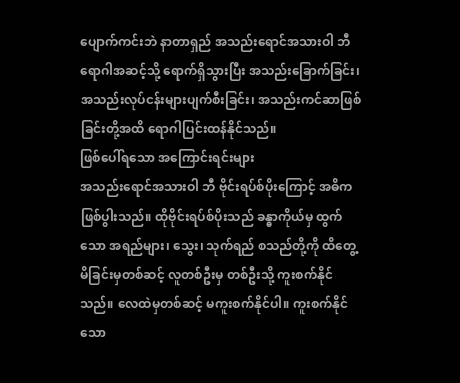ပျောက်ကင်းဘဲ နာတာရှည် အသည်းရောင်အသားဝါ ဘီ ရောဂါအဆင့်သို့ ရောက်ရှိသွားပြီး အသည်းခြောက်ခြင်း၊ အသည်းလုပ်ငန်းများပျက်စီးခြင်း၊ အသည်းကင်ဆာဖြစ်ခြင်းတို့အထိ ရောဂါပြင်းထန်နိုင်သည်။
ဖြစ်ပေါ်ရသော အကြောင်းရင်းများ
အသည်းရောင်အသားဝါ ဘီ ဗိုင်းရပ်စ်ပိုးကြောင့် အဓိကဖြစ်ပွါးသည်။ ထိုဗိုင်းရပ်စ်ပိုးသည် ခန္ဓာကိုယ်မှ ထွက်သော အရည်များ၊ သွေး၊ သုက်ရည် စသည်တို့ကို ထိတွေ့မိခြင်းမှတစ်ဆင့် လူတစ်ဦးမှ တစ်ဦးသို့ ကူးစက်နိုင်သည်။ လေထဲမှတစ်ဆင့် မကူးစက်နိုင်ပါ။ ကူးစက်နိုင်သော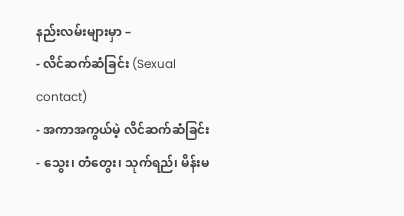နည်းလမ်းများမှာ –
- လိင်ဆက်ဆံခြင်း (Sexual contact)
- အကာအကွယ်မဲ့ လိင်ဆက်ဆံခြင်း
- သွေး၊ တံတွေး၊ သုက်ရည်၊ မိန်းမ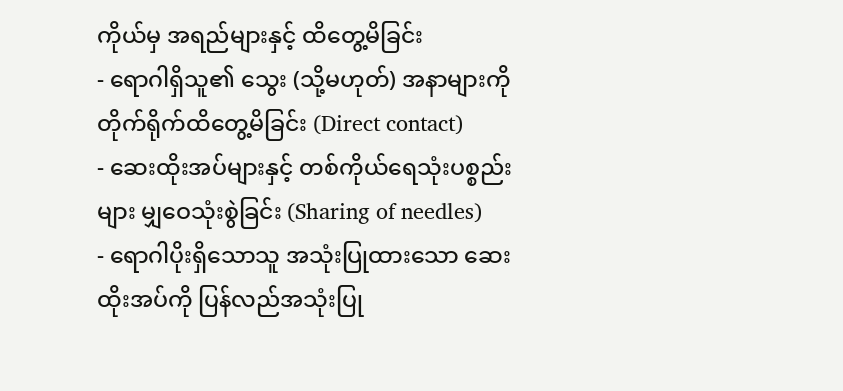ကိုယ်မှ အရည်များနှင့် ထိတွေ့မိခြင်း
- ရောဂါရှိသူ၏ သွေး (သို့မဟုတ်) အနာများကို တိုက်ရိုက်ထိတွေ့မိခြင်း (Direct contact)
- ဆေးထိုးအပ်များနှင့် တစ်ကိုယ်ရေသုံးပစ္စည်းများ မျှဝေသုံးစွဲခြင်း (Sharing of needles)
- ရောဂါပိုးရှိသောသူ အသုံးပြုထားသော ဆေးထိုးအပ်ကို ပြန်လည်အသုံးပြု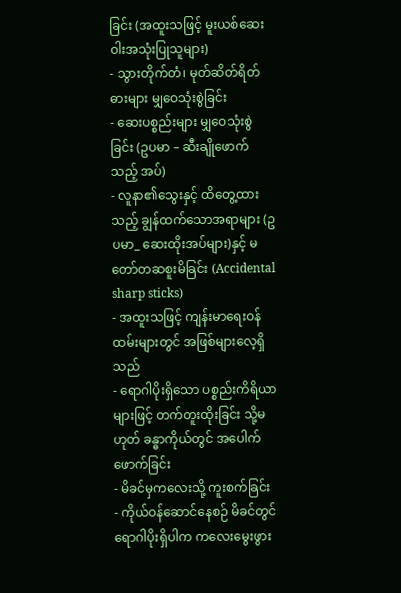ခြင်း (အထူးသဖြင့် မူးယစ်ဆေးဝါးအသုံးပြုသူများ)
- သွားတိုက်တံ၊ မုတ်ဆိတ်ရိတ်ဓားများ မျှဝေသုံးစွဲခြင်း
- ဆေးပစ္စည်းများ မျှဝေသုံးစွဲခြင်း (ဥပမာ – ဆီးချိုဖောက်သည့် အပ်)
- လူနာ၏သွေးနှင့် ထိတွေ့ထားသည့် ချွန်ထက်သောအရာများ (ဥပမာ_ ဆေးထိုးအပ်များ)နှင့် မတော်တဆစူးမိခြင်း (Accidental sharp sticks)
- အထူးသဖြင့် ကျန်းမာရေးဝန်ထမ်းများတွင် အဖြစ်များလေ့ရှိသည်
- ရောဂါပိုးရှိသော ပစ္စည်းကိရိယာများဖြင့် တက်တူးထိုးခြင်း သို့မဟုတ် ခန္ဓာကိုယ်တွင် အပေါက်ဖောက်ခြင်း
- မိခင်မှကလေးသို့ ကူးစက်ခြင်း
- ကိုယ်ဝန်ဆောင်နေစဉ် မိခင်တွင် ရောဂါပိုးရှိပါက ကလေးမွေးဖွား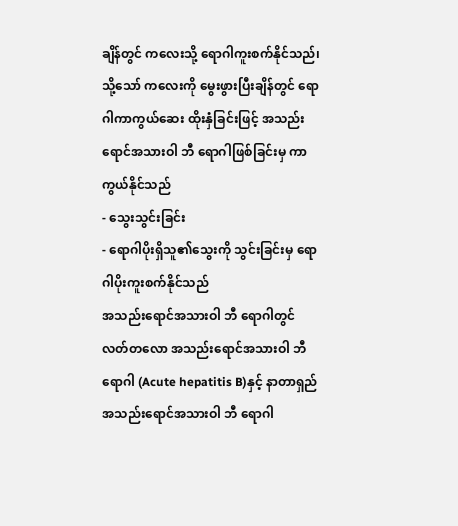ချိန်တွင် ကလေးသို့ ရောဂါကူးစက်နိုင်သည်၊ သို့သော် ကလေးကို မွေးဖွားပြီးချိန်တွင် ရောဂါကာကွယ်ဆေး ထိုးနှံခြင်းဖြင့် အသည်းရောင်အသားဝါ ဘီ ရောဂါဖြစ်ခြင်းမှ ကာကွယ်နိုင်သည်
- သွေးသွင်းခြင်း
- ရောဂါပိုးရှိသူ၏သွေးကို သွင်းခြင်းမှ ရောဂါပိုးကူးစက်နိုင်သည်
အသည်းရောင်အသားဝါ ဘီ ရောဂါတွင် လတ်တလော အသည်းရောင်အသားဝါ ဘီ ရောဂါ (Acute hepatitis B)နှင့် နာတာရှည် အသည်းရောင်အသားဝါ ဘီ ရောဂါ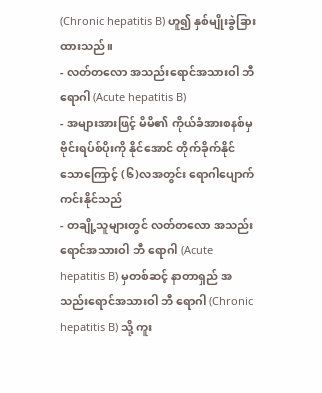(Chronic hepatitis B) ဟူ၍ နှစ်မျိုးခွဲခြားထားသည်။
- လတ်တလော အသည်းရောင်အသားဝါ ဘီ ရောဂါ (Acute hepatitis B)
- အများအားဖြင့် မိမိ၏ ကိုယ်ခံအားစနစ်မှ ဗိုင်းရပ်စ်ပိုးကို နိုင်အောင် တိုက်ခိုက်နိုင်သောကြောင့် (၆)လအတွင်း ရောဂါပျောက်ကင်းနိုင်သည်
- တချို့သူများတွင် လတ်တလော အသည်းရောင်အသားဝါ ဘီ ရောဂါ (Acute hepatitis B) မှတစ်ဆင့် နာတာရှည် အသည်းရောင်အသားဝါ ဘီ ရောဂါ (Chronic hepatitis B) သို့ ကူး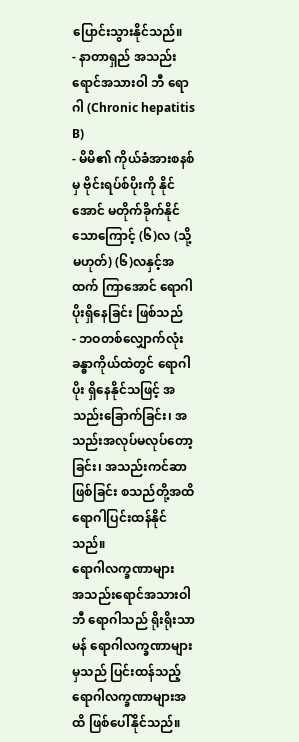ပြောင်းသွားနိုင်သည်။
- နာတာရှည် အသည်းရောင်အသားဝါ ဘီ ရောဂါ (Chronic hepatitis B)
- မိမိ၏ ကိုယ်ခံအားစနစ်မှ ဗိုင်းရပ်စ်ပိုးကို နိုင်အောင် မတိုက်ခိုက်နိုင်သောကြောင့် (၆)လ (သို့မဟုတ်) (၆)လနှင့်အထက် ကြာအောင် ရောဂါပိုးရှိနေခြင်း ဖြစ်သည်
- ဘဝတစ်လျှောက်လုံး ခန္ဓာကိုယ်ထဲတွင် ရောဂါပိုး ရှိနေနိုင်သဖြင့် အသည်းခြောက်ခြင်း၊ အသည်းအလုပ်မလုပ်တော့ခြင်း၊ အသည်းကင်ဆာဖြစ်ခြင်း စသည်တို့အထိ ရောဂါပြင်းထန်နိုင်သည်။
ရောဂါလက္ခဏာများ
အသည်းရောင်အသားဝါ ဘီ ရောဂါသည် ရိုးရိုးသာမန် ရောဂါလက္ခဏာများမှသည် ပြင်းထန်သည့် ရောဂါလက္ခဏာများအထိ ဖြစ်ပေါ်နိုင်သည်။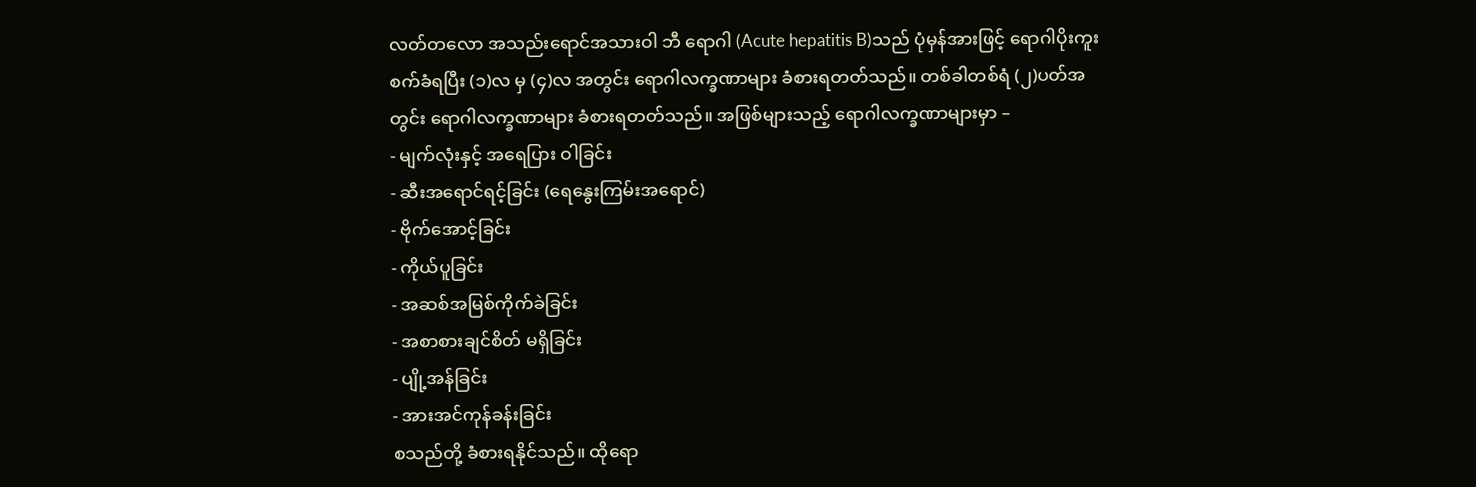လတ်တလော အသည်းရောင်အသားဝါ ဘီ ရောဂါ (Acute hepatitis B)သည် ပုံမှန်အားဖြင့် ရောဂါပိုးကူးစက်ခံရပြီး (၁)လ မှ (၄)လ အတွင်း ရောဂါလက္ခဏာများ ခံစားရတတ်သည်။ တစ်ခါတစ်ရံ (၂)ပတ်အတွင်း ရောဂါလက္ခဏာများ ခံစားရတတ်သည်။ အဖြစ်များသည့် ရောဂါလက္ခဏာများမှာ –
- မျက်လုံးနှင့် အရေပြား ဝါခြင်း
- ဆီးအရောင်ရင့်ခြင်း (ရေနွေးကြမ်းအရောင်)
- ဗိုက်အောင့်ခြင်း
- ကိုယ်ပူခြင်း
- အဆစ်အမြစ်ကိုက်ခဲခြင်း
- အစာစားချင်စိတ် မရှိခြင်း
- ပျို့အန်ခြင်း
- အားအင်ကုန်ခန်းခြင်း
စသည်တို့ ခံစားရနိုင်သည်။ ထိုရော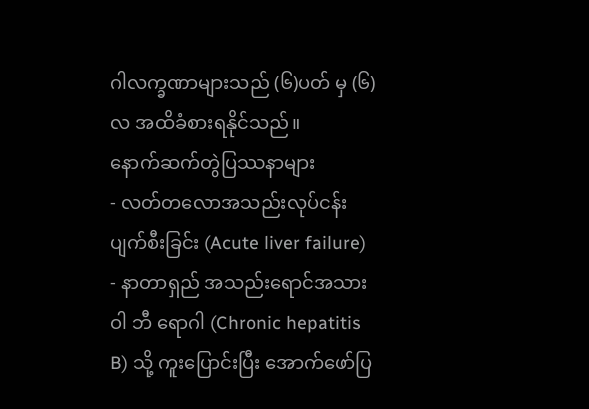ဂါလက္ခဏာများသည် (၆)ပတ် မှ (၆)လ အထိခံစားရနိုင်သည်။
နောက်ဆက်တွဲပြဿနာများ
- လတ်တလောအသည်းလုပ်ငန်းပျက်စီးခြင်း (Acute liver failure)
- နာတာရှည် အသည်းရောင်အသားဝါ ဘီ ရောဂါ (Chronic hepatitis B) သို့ ကူးပြောင်းပြီး အောက်ဖော်ပြ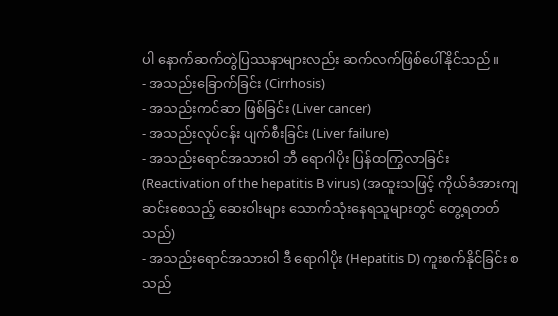ပါ နောက်ဆက်တွဲပြဿနာများလည်း ဆက်လက်ဖြစ်ပေါ်နိုင်သည်။
- အသည်းခြောက်ခြင်း (Cirrhosis)
- အသည်းကင်ဆာ ဖြစ်ခြင်း (Liver cancer)
- အသည်းလုပ်ငန်း ပျက်စီးခြင်း (Liver failure)
- အသည်းရောင်အသားဝါ ဘီ ရောဂါပိုး ပြန်ထကြွလာခြင်း (Reactivation of the hepatitis B virus) (အထူးသဖြင့် ကိုယ်ခံအားကျဆင်းစေသည့် ဆေးဝါးများ သောက်သုံးနေရသူများတွင် တွေ့ရတတ်သည်)
- အသည်းရောင်အသားဝါ ဒီ ရောဂါပိုး (Hepatitis D) ကူးစက်နိုင်ခြင်း စသည်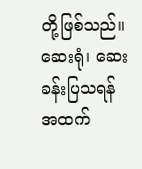တို့ဖြစ်သည်။
ဆေးရုံ၊ ဆေးခန်းပြသရန်
အထက်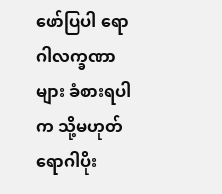ဖော်ပြပါ ရောဂါလက္ခဏာများ ခံစားရပါက သို့မဟုတ် ရောဂါပိုး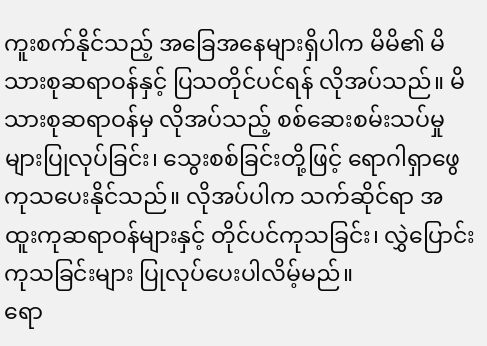ကူးစက်နိုင်သည့် အခြေအနေများရှိပါက မိမိ၏ မိသားစုဆရာဝန်နှင့် ပြသတိုင်ပင်ရန် လိုအပ်သည်။ မိသားစုဆရာဝန်မှ လိုအပ်သည့် စစ်ဆေးစမ်းသပ်မှုများပြုလုပ်ခြင်း၊ သွေးစစ်ခြင်းတို့ဖြင့် ရောဂါရှာဖွေကုသပေးနိုင်သည်။ လိုအပ်ပါက သက်ဆိုင်ရာ အထူးကုဆရာဝန်များနှင့် တိုင်ပင်ကုသခြင်း၊ လွှဲပြောင်းကုသခြင်းများ ပြုလုပ်ပေးပါလိမ့်မည်။
ရော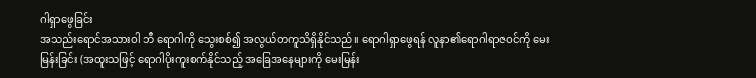ဂါရှာဖွေခြင်း
အသည်းရောင်အသားဝါ ဘီ ရောဂါကို သွေးစစ်၍ အလွယ်တကူသိရှိနိုင်သည်။ ရောဂါရှာဖွေရန် လူနာ၏ရောဂါရာဇဝင်ကို မေးမြန်းခြင်း (အထူးသဖြင့် ရောဂါပိုးကူးစက်နိုင်သည့် အခြေအနေများကို မေးမြန်း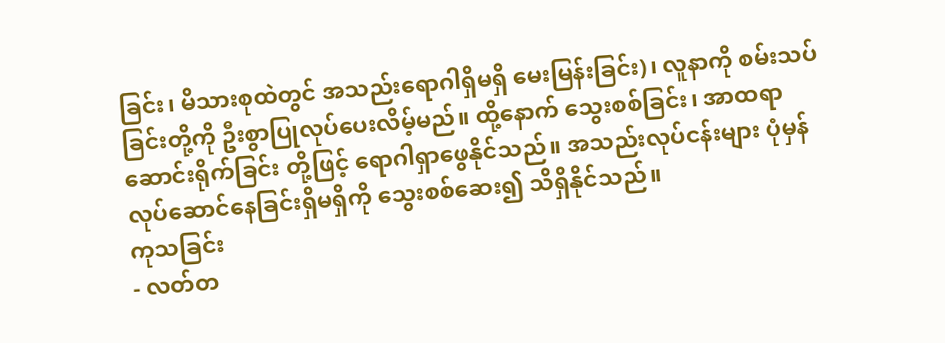ခြင်း၊ မိသားစုထဲတွင် အသည်းရောဂါရှိမရှိ မေးမြန်းခြင်း)၊ လူနာကို စမ်းသပ်ခြင်းတို့ကို ဦးစွာပြုလုပ်ပေးလိမ့်မည်။ ထို့နောက် သွေးစစ်ခြင်း၊ အာထရာဆောင်းရိုက်ခြင်း တို့ဖြင့် ရောဂါရှာဖွေနိုင်သည်။ အသည်းလုပ်ငန်းများ ပုံမှန်လုပ်ဆောင်နေခြင်းရှိမရှိကို သွေးစစ်ဆေး၍ သိရှိနိုင်သည်။
ကုသခြင်း
- လတ်တ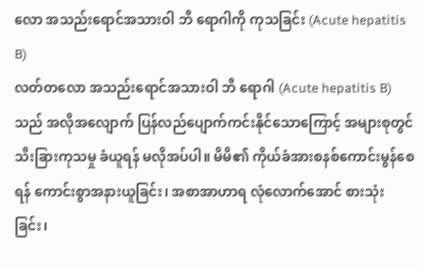လော အသည်းရောင်အသားဝါ ဘီ ရောဂါကို ကုသခြင်း (Acute hepatitis B)
လတ်တလော အသည်းရောင်အသားဝါ ဘီ ရောဂါ (Acute hepatitis B)သည် အလိုအလျောက် ပြန်လည်ပျောက်ကင်းနိုင်သောကြောင့် အများစုတွင် သီးခြားကုသမှု ခံယူရန် မလိုအပ်ပါ။ မိမိ၏ ကိုယ်ခံအားစနစ်ကောင်းမွန်စေရန် ကောင်းစွာအနားယူခြင်း၊ အစာအာဟာရ လုံလောက်အောင် စားသုံးခြင်း၊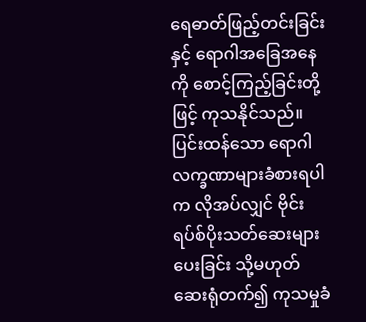ရေဓာတ်ဖြည့်တင်းခြင်းနှင့် ရောဂါအခြေအနေကို စောင့်ကြည့်ခြင်းတို့ဖြင့် ကုသနိုင်သည်။ ပြင်းထန်သော ရောဂါလက္ခဏာများခံစားရပါက လိုအပ်လျှင် ဗိုင်းရပ်စ်ပိုးသတ်ဆေးများပေးခြင်း သို့မဟုတ် ဆေးရုံတက်၍ ကုသမှုခံ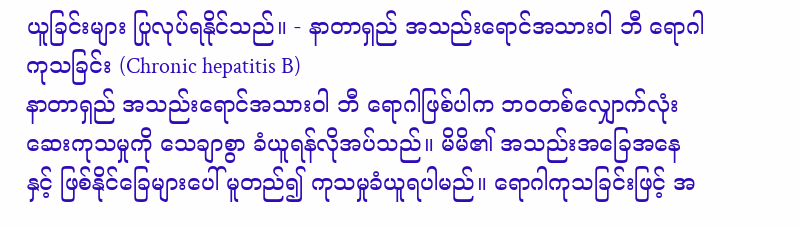ယူခြင်းများ ပြုလုပ်ရနိုင်သည်။ - နာတာရှည် အသည်းရောင်အသားဝါ ဘီ ရောဂါကုသခြင်း (Chronic hepatitis B)
နာတာရှည် အသည်းရောင်အသားဝါ ဘီ ရောဂါဖြစ်ပါက ဘဝတစ်လျှောက်လုံး ဆေးကုသမှုကို သေချာစွာ ခံယူရန်လိုအပ်သည်။ မိမိ၏ အသည်းအခြေအနေနှင့် ဖြစ်နိုင်ခြေများပေါ် မူတည်၍ ကုသမှုခံယူရပါမည်။ ရောဂါကုသခြင်းဖြင့် အ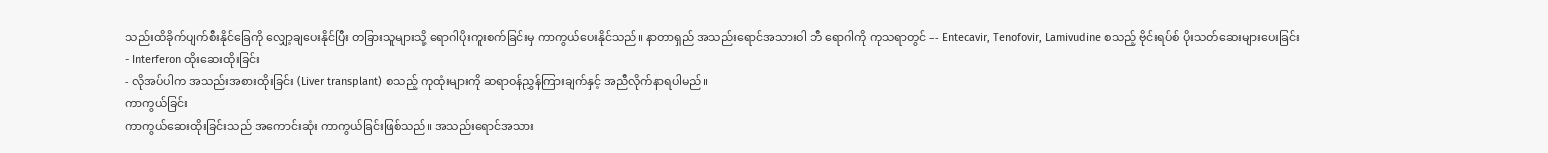သည်းထိခိုက်ပျက်စီးနိုင်ခြေကို လျှော့ချပေးနိုင်ပြီး တခြားသူများသို့ ရောဂါပိုးကူးစက်ခြင်းမှ ကာကွယ်ပေးနိုင်သည်။ နာတာရှည် အသည်းရောင်အသားဝါ ဘီ ရောဂါကို ကုသရာတွင် –- Entecavir, Tenofovir, Lamivudine စသည့် ဗိုင်းရပ်စ် ပိုးသတ်ဆေးများပေးခြင်း
- Interferon ထိုးဆေးထိုးခြင်း
- လိုအပ်ပါက အသည်းအစားထိုးခြင်း (Liver transplant) စသည့် ကုထုံးများကို ဆရာဝန်ညွှန်ကြားချက်နှင့် အညီလိုက်နာရပါမည်။
ကာကွယ်ခြင်း
ကာကွယ်ဆေးထိုးခြင်းသည် အကောင်းဆုံး ကာကွယ်ခြင်းဖြစ်သည်။ အသည်းရောင်အသား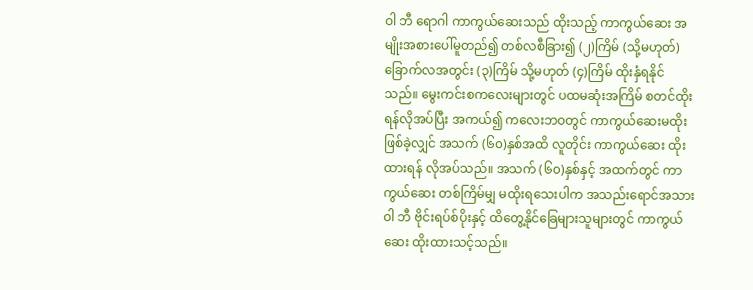ဝါ ဘီ ရောဂါ ကာကွယ်ဆေးသည် ထိုးသည့် ကာကွယ်ဆေး အမျိုးအစားပေါ်မူတည်၍ တစ်လစီခြား၍ (၂)ကြိမ် (သို့မဟုတ်) ခြောက်လအတွင်း (၃)ကြိမ် သို့မဟုတ် (၄)ကြိမ် ထိုးနှံရနိုင်သည်။ မွေးကင်းစကလေးများတွင် ပထမဆုံးအကြိမ် စတင်ထိုးရန်လိုအပ်ပြီး အကယ်၍ ကလေးဘဝတွင် ကာကွယ်ဆေးမထိုးဖြစ်ခဲ့လျှင် အသက် (၆၀)နှစ်အထိ လူတိုင်း ကာကွယ်ဆေး ထိုးထားရန် လိုအပ်သည်။ အသက် (၆၀)နှစ်နှင့် အထက်တွင် ကာကွယ်ဆေး တစ်ကြိမ်မျှ မထိုးရသေးပါက အသည်းရောင်အသားဝါ ဘီ ဗိုင်းရပ်စ်ပိုးနှင့် ထိတွေ့နိုင်ခြေများသူများတွင် ကာကွယ်ဆေး ထိုးထားသင့်သည်။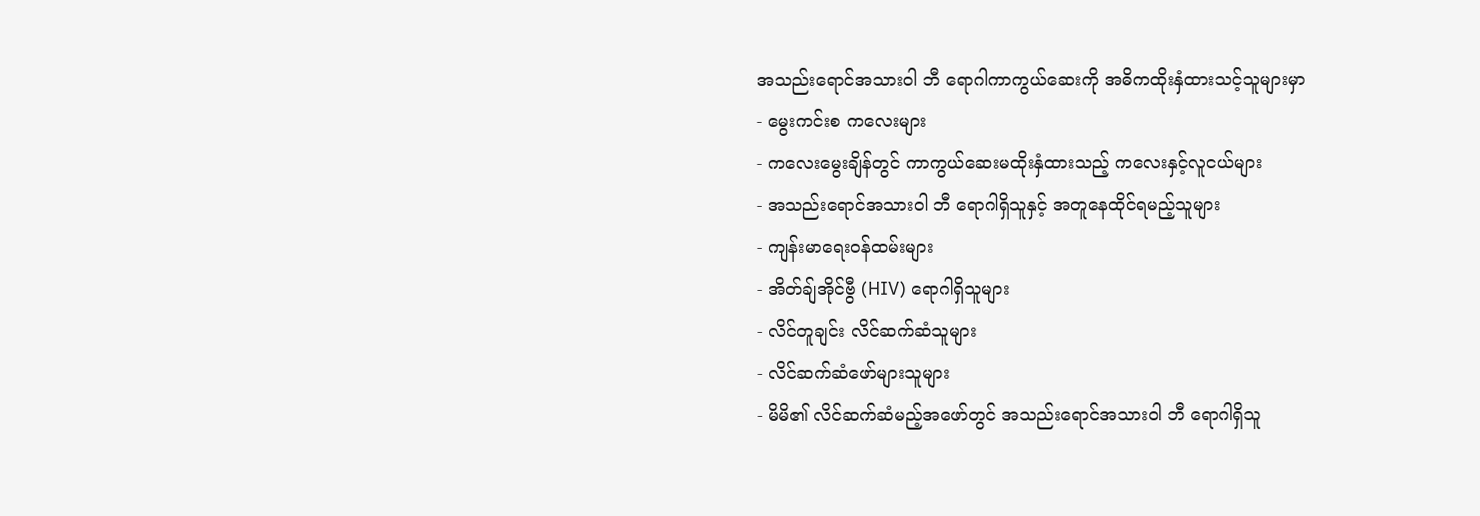အသည်းရောင်အသားဝါ ဘီ ရောဂါကာကွယ်ဆေးကို အဓိကထိုးနှံထားသင့်သူများမှာ
- မွေးကင်းစ ကလေးများ
- ကလေးမွေးချိန်တွင် ကာကွယ်ဆေးမထိုးနှံထားသည့် ကလေးနှင့်လူငယ်များ
- အသည်းရောင်အသားဝါ ဘီ ရောဂါရှိသူနှင့် အတူနေထိုင်ရမည့်သူများ
- ကျန်းမာရေးဝန်ထမ်းများ
- အိတ်ချ်အိုင်ဗွီ (HIV) ရောဂါရှိသူများ
- လိင်တူချင်း လိင်ဆက်ဆံသူများ
- လိင်ဆက်ဆံဖော်များသူများ
- မိမိ၏ လိင်ဆက်ဆံမည့်အဖော်တွင် အသည်းရောင်အသားဝါ ဘီ ရောဂါရှိသူ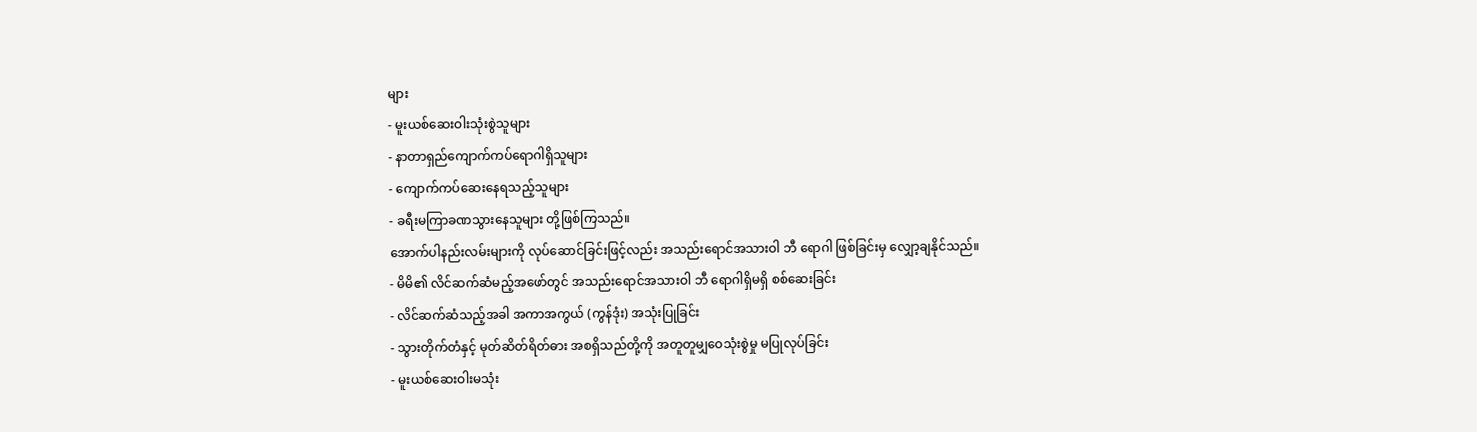များ
- မူးယစ်ဆေးဝါးသုံးစွဲသူများ
- နာတာရှည်ကျောက်ကပ်ရောဂါရှိသူများ
- ကျောက်ကပ်ဆေးနေရသည့်သူများ
- ခရီးမကြာခဏသွားနေသူများ တို့ဖြစ်ကြသည်။
အောက်ပါနည်းလမ်းများကို လုပ်ဆောင်ခြင်းဖြင့်လည်း အသည်းရောင်အသားဝါ ဘီ ရောဂါ ဖြစ်ခြင်းမှ လျှော့ချနိုင်သည်။
- မိမိ၏ လိင်ဆက်ဆံမည့်အဖော်တွင် အသည်းရောင်အသားဝါ ဘီ ရောဂါရှိမရှိ စစ်ဆေးခြင်း
- လိင်ဆက်ဆံသည့်အခါ အကာအကွယ် (ကွန်ဒုံး) အသုံးပြုခြင်း
- သွားတိုက်တံနှင့် မုတ်ဆိတ်ရိတ်ဓား အစရှိသည်တို့ကို အတူတူမျှဝေသုံးစွဲမှု မပြုလုပ်ခြင်း
- မူးယစ်ဆေးဝါးမသုံး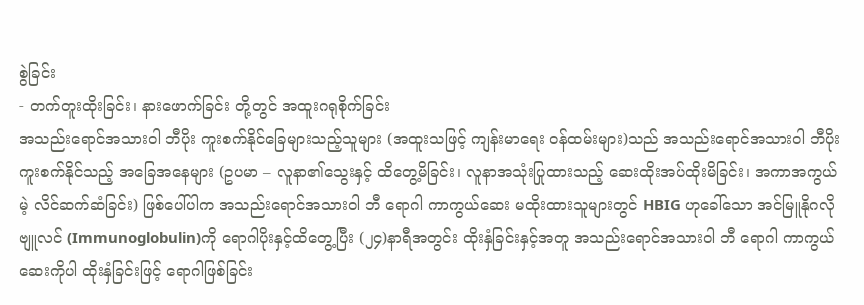စွဲခြင်း
- တက်တူးထိုးခြင်း၊ နားဖောက်ခြင်း တို့တွင် အထူးဂရုစိုက်ခြင်း
အသည်းရောင်အသားဝါ ဘီပိုး ကူးစက်နိုင်ခြေများသည့်သူများ (အထူးသဖြင့် ကျန်းမာရေး ဝန်ထမ်းများ)သည် အသည်းရောင်အသားဝါ ဘီပိုး ကူးစက်နိုင်သည့် အခြေအနေများ (ဥပမာ – လူနာ၏သွေးနှင့် ထိတွေ့မိခြင်း၊ လူနာအသုံးပြုထားသည့် ဆေးထိုးအပ်ထိုးမိခြင်း၊ အကာအကွယ်မဲ့ လိင်ဆက်ဆံခြင်း) ဖြစ်ပေါ်ပါက အသည်းရောင်အသားဝါ ဘီ ရောဂါ ကာကွယ်ဆေး မထိုးထားသူများတွင် HBIG ဟုခေါ်သော အင်မြူနိုဂလိုဗျူလင် (Immunoglobulin)ကို ရောဂါပိုးနှင့်ထိတွေ့ပြီး (၂၄)နာရီအတွင်း ထိုးနှံခြင်းနှင့်အတူ အသည်းရောင်အသားဝါ ဘီ ရောဂါ ကာကွယ်ဆေးကိုပါ ထိုးနှံခြင်းဖြင့် ရောဂါဖြစ်ခြင်း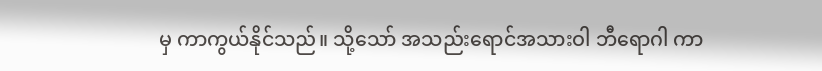မှ ကာကွယ်နိုင်သည်။ သို့သော် အသည်းရောင်အသားဝါ ဘီရောဂါ ကာ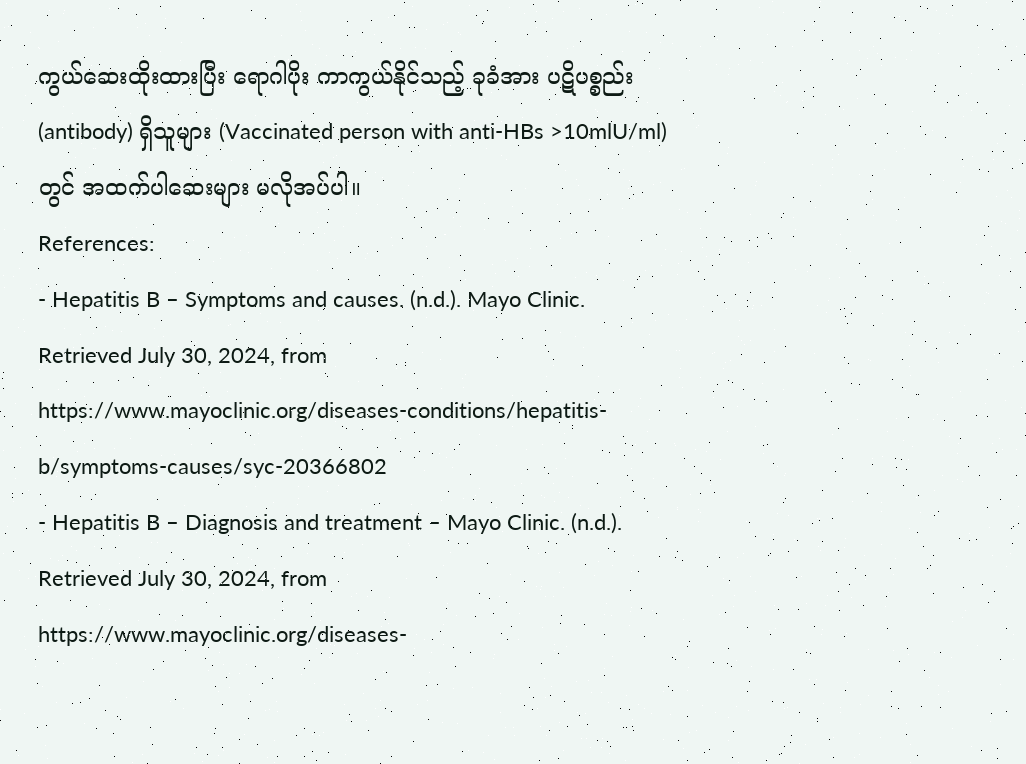ကွယ်ဆေးထိုးထားပြီး ရောဂါပိုး ကာကွယ်နိုင်သည့် ခုခံအား ပဋိပစ္စည်း (antibody) ရှိသူများ (Vaccinated person with anti-HBs >10mlU/ml)တွင် အထက်ပါဆေးများ မလိုအပ်ပါ။
References:
- Hepatitis B – Symptoms and causes. (n.d.). Mayo Clinic. Retrieved July 30, 2024, from https://www.mayoclinic.org/diseases-conditions/hepatitis-b/symptoms-causes/syc-20366802
- Hepatitis B – Diagnosis and treatment – Mayo Clinic. (n.d.). Retrieved July 30, 2024, from https://www.mayoclinic.org/diseases-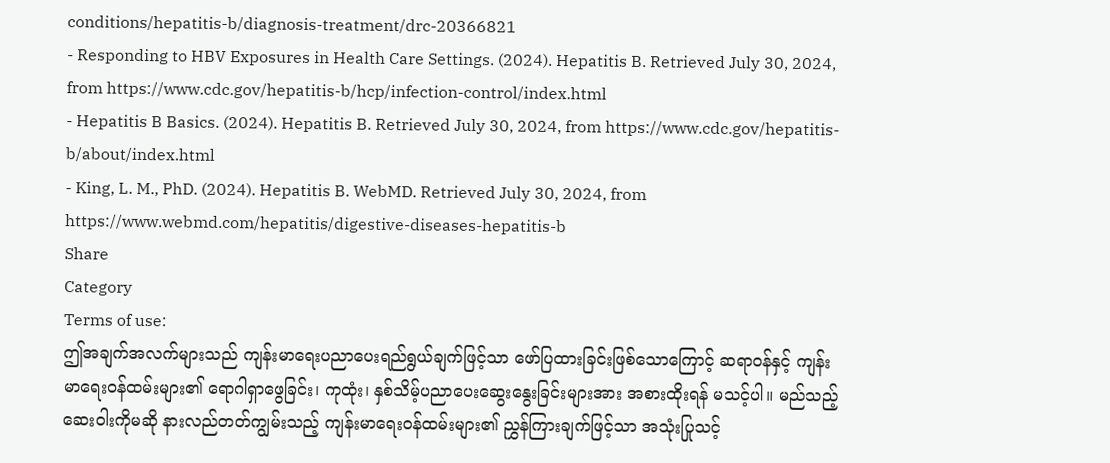conditions/hepatitis-b/diagnosis-treatment/drc-20366821
- Responding to HBV Exposures in Health Care Settings. (2024). Hepatitis B. Retrieved July 30, 2024, from https://www.cdc.gov/hepatitis-b/hcp/infection-control/index.html
- Hepatitis B Basics. (2024). Hepatitis B. Retrieved July 30, 2024, from https://www.cdc.gov/hepatitis-b/about/index.html
- King, L. M., PhD. (2024). Hepatitis B. WebMD. Retrieved July 30, 2024, from https://www.webmd.com/hepatitis/digestive-diseases-hepatitis-b
Share
Category
Terms of use:
ဤအချက်အလက်များသည် ကျန်းမာရေးပညာပေးရည်ရွယ်ချက်ဖြင့်သာ ဖော်ပြထားခြင်းဖြစ်သောကြောင့် ဆရာဝန်နှင့် ကျန်းမာရေးဝန်ထမ်းများ၏ ရောဂါရှာဖွေခြင်း၊ ကုထုံး၊ နှစ်သိမ့်ပညာပေးဆွေးနွေးခြင်းများအား အစားထိုးရန် မသင့်ပါ။ မည်သည့်ဆေးဝါးကိုမဆို နားလည်တတ်ကျွမ်းသည့် ကျန်းမာရေးဝန်ထမ်းများ၏ ညွှန်ကြားချက်ဖြင့်သာ အသုံးပြုသင့်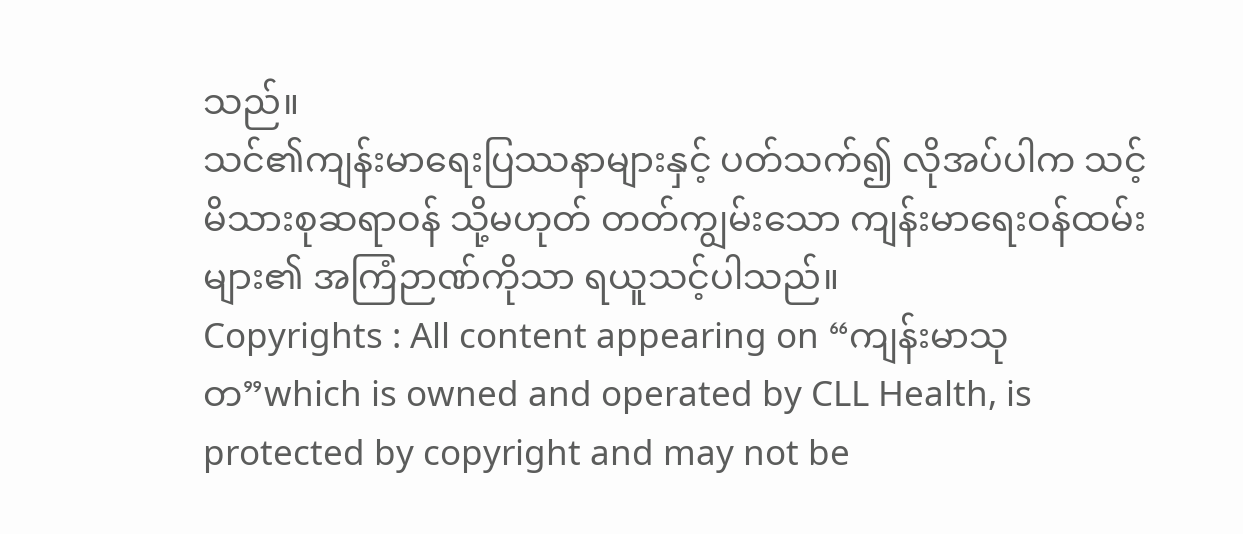သည်။
သင်၏ကျန်းမာရေးပြဿနာများနှင့် ပတ်သက်၍ လိုအပ်ပါက သင့်မိသားစုဆရာဝန် သို့မဟုတ် တတ်ကျွမ်းသော ကျန်းမာရေးဝန်ထမ်းများ၏ အကြံဉာဏ်ကိုသာ ရယူသင့်ပါသည်။
Copyrights : All content appearing on “ကျန်းမာသုတ”which is owned and operated by CLL Health, is protected by copyright and may not be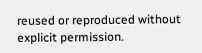reused or reproduced without explicit permission.